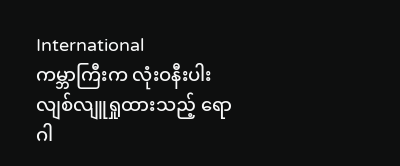International
ကမ္ဘာကြီးက လုံးဝနီးပါး လျစ်လျူရှုထားသည့် ရောဂါ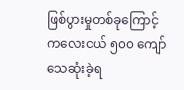ဖြစ်ပွားမှုတစ်ခုကြောင့် ကလေးငယ် ၅၀၀ ကျော် သေဆုံးခဲ့ရ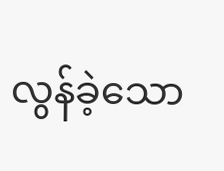လွန်ခဲ့သော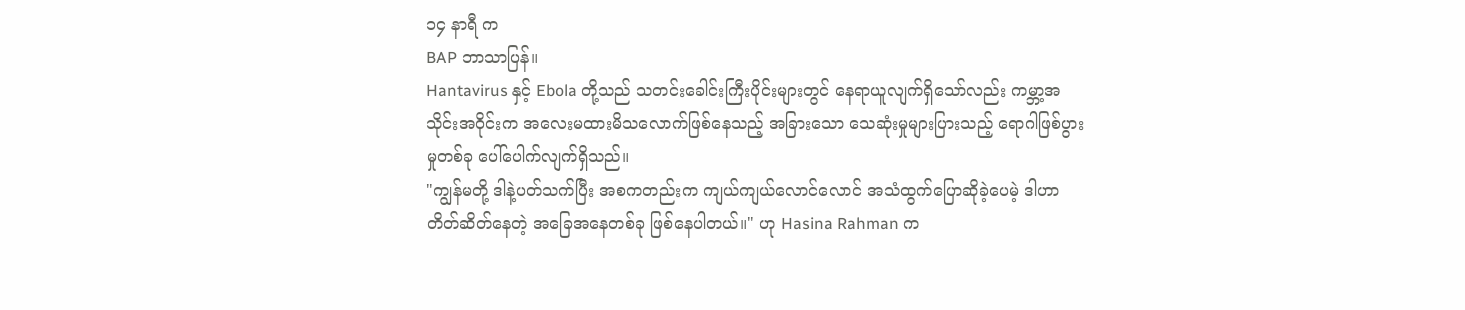၁၄ နာရီ က
BAP ဘာသာပြန်။
Hantavirus နှင့် Ebola တို့သည် သတင်းခေါင်းကြီးပိုင်းများတွင် နေရာယူလျက်ရှိသော်လည်း ကမ္ဘာ့အသိုင်းအဝိုင်းက အလေးမထားမိသလောက်ဖြစ်နေသည့် အခြားသော သေဆုံးမှုများပြားသည့် ရောဂါဖြစ်ပွားမှုတစ်ခု ပေါ်ပေါက်လျက်ရှိသည်။
"ကျွန်မတို့ ဒါနဲ့ပတ်သက်ပြီး အစကတည်းက ကျယ်ကျယ်လောင်လောင် အသံထွက်ပြောဆိုခဲ့ပေမဲ့ ဒါဟာ တိတ်ဆိတ်နေတဲ့ အခြေအနေတစ်ခု ဖြစ်နေပါတယ်။" ဟု Hasina Rahman က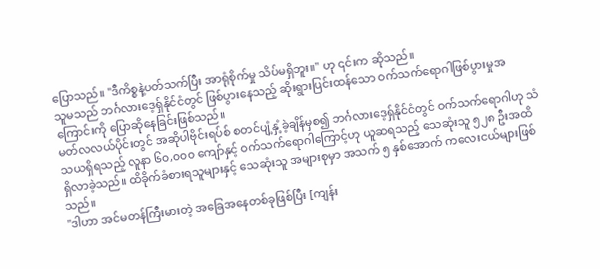ပြောသည်။ "ဒီကိစ္စနဲ့ပတ်သက်ပြီး အာရုံစိုက်မှု သိပ်မရှိဘူး။" ဟု ၎င်းက ဆိုသည်။
သူမသည် ဘင်္ဂလားဒေ့ရှ်နိုင်ငံတွင် ဖြစ်ပွားနေသည့် ဆိုးရွားပြင်းထန်သော ဝက်သက်ရောဂါဖြစ်ပွားမှုအကြောင်းကို ပြောဆိုနေခြင်းဖြစ်သည်။
မတ်လလယ်ပိုင်းတွင် အဆိုပါဗိုင်းရပ်စ် စတင်ပျံ့နှံ့ခဲ့ချိန်မှစ၍ ဘင်္ဂလားဒေ့ရှ်နိုင်ငံတွင် ဝက်သက်ရောဂါဟု သံသယရှိရသည့် လူနာ ၆၀,၀၀၀ ကျော်နှင့် ဝက်သက်ရောဂါကြောင့်ဟု ယူဆရသည့် သေဆုံးသူ ၅၂၈ ဦးအထိ ရှိလာခဲ့သည်။ ထိခိုက်ခံစားရသူများနှင့် သေဆုံးသူ အများစုမှာ အသက် ၅ နှစ်အောက် ကလေးငယ်များဖြစ်သည်။
"ဒါဟာ အင်မတန်ကြီးမားတဲ့ အခြေအနေတစ်ခုဖြစ်ပြီး [ကျန်း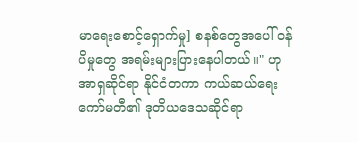မာရေးစောင့်ရှောက်မှု] စနစ်တွေအပေါ် ဝန်ပိမှုတွေ အရမ်းများပြားနေပါတယ်။" ဟု အာရှဆိုင်ရာ နိုင်ငံတကာ ကယ်ဆယ်ရေးကော်မတီ၏ ဒုတိယဒေသဆိုင်ရာ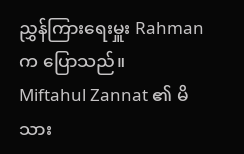ညွှန်ကြားရေးမှူး Rahman က ပြောသည်။
Miftahul Zannat ၏ မိသား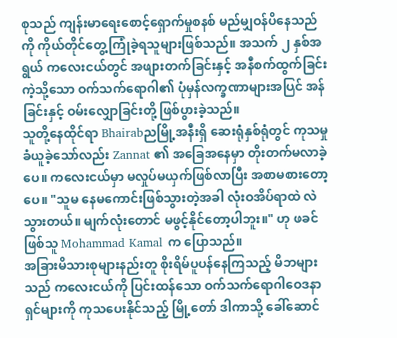စုသည် ကျန်းမာရေးစောင့်ရှောက်မှုစနစ် မည်မျှဝန်ပိနေသည်ကို ကိုယ်တိုင်တွေ့ကြုံခဲ့ရသူများဖြစ်သည်။ အသက် ၂ နှစ်အရွယ် ကလေးငယ်တွင် အဖျားတက်ခြင်းနှင့် အနီစက်ထွက်ခြင်းကဲ့သို့သော ဝက်သက်ရောဂါ၏ ပုံမှန်လက္ခဏာများအပြင် အန်ခြင်းနှင့် ဝမ်းလျှောခြင်းတို့ ဖြစ်ပွားခဲ့သည်။
သူတို့နေထိုင်ရာ Bhairabညမြို့အနီးရှိ ဆေးရုံနှစ်ရုံတွင် ကုသမှုခံယူခဲ့သော်လည်း Zannat ၏ အခြေအနေမှာ တိုးတက်မလာခဲ့ပေ။ ကလေးငယ်မှာ မလှုပ်မယှက်ဖြစ်လာပြီး အစာမစားတော့ပေ။ "သူမ နေမကောင်းဖြစ်သွားတဲ့အခါ လုံးဝအိပ်ရာထဲ လဲသွားတယ်။ မျက်လုံးတောင် မဖွင့်နိုင်တော့ပါဘူး။" ဟု ဖခင်ဖြစ်သူ Mohammad Kamal က ပြောသည်။
အခြားမိသားစုများနည်းတူ စိုးရိမ်ပူပန်နေကြသည့် မိဘများသည် ကလေးငယ်ကို ပြင်းထန်သော ဝက်သက်ရောဂါဝေဒနာရှင်များကို ကုသပေးနိုင်သည့် မြို့တော် ဒါကာသို့ ခေါ်ဆောင်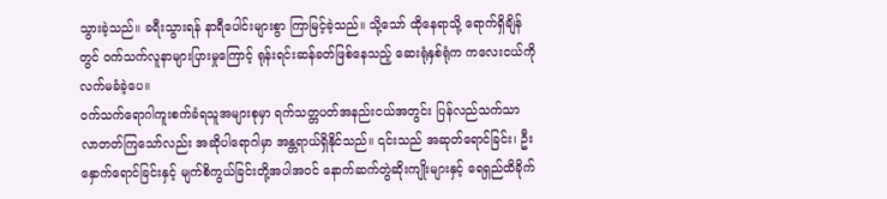သွားခဲ့သည်။ ခရီးသွားရန် နာရီပေါင်းများစွာ ကြာမြင့်ခဲ့သည်။ သို့သော် ထိုနေရာသို့ ရောက်ရှိချိန်တွင် ဝက်သက်လူနာများပြားမှုကြောင့် ရုန်းရင်းဆန်ခတ်ဖြစ်နေသည့် ဆေးရုံနှစ်ရုံက ကလေးငယ်ကို လက်မခံခဲ့ပေ။
ဝက်သက်ရောဂါကူးစက်ခံရသူအများစုမှာ ရက်သတ္တပတ်အနည်းငယ်အတွင်း ပြန်လည်သက်သာလာတတ်ကြသော်လည်း အဆိုပါရောဂါမှာ အန္တရာယ်ရှိနိုင်သည်။ ၎င်းသည် အဆုတ်ရောင်ခြင်း၊ ဦးနှောက်ရောင်ခြင်းနှင့် မျက်စိကွယ်ခြင်းတို့အပါအဝင် နောက်ဆက်တွဲဆိုးကျိုးများနှင့် ရေရှည်ထိခိုက်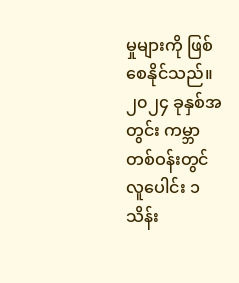မှုများကို ဖြစ်စေနိုင်သည်။ ၂၀၂၄ ခုနှစ်အတွင်း ကမ္ဘာတစ်ဝန်းတွင် လူပေါင်း ၁ သိန်း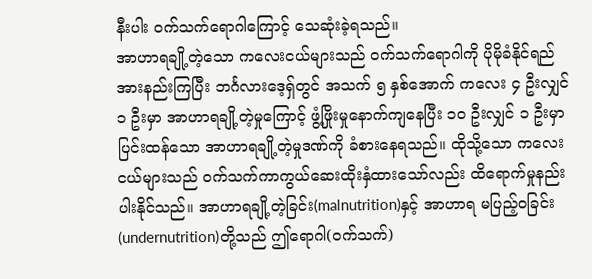နီးပါး ဝက်သက်ရောဂါကြောင့် သေဆုံးခဲ့ရသည်။
အာဟာရချို့တဲ့သော ကလေးငယ်များသည် ဝက်သက်ရောဂါကို ပိုမိုခံနိုင်ရည်အားနည်းကြပြီး ဘင်္ဂလားဒေ့ရှ်တွင် အသက် ၅ နှစ်အောက် ကလေး ၄ ဦးလျှင် ၁ ဦးမှာ အာဟာရချို့တဲ့မှုကြောင့် ဖွံ့ဖြိုးမှုနောက်ကျနေပြီး ၁၀ ဦးလျှင် ၁ ဦးမှာ ပြင်းထန်သော အာဟာရချို့တဲ့မှုဒဏ်ကို ခံစားနေရသည်။ ထိုသို့သော ကလေးငယ်များသည် ဝက်သက်ကာကွယ်ဆေးထိုးနှံထားသော်လည်း ထိရောက်မှုနည်းပါးနိုင်သည်။ အာဟာရချို့တဲ့ခြင်း(malnutrition)နှင့် အာဟာရ မပြည့်ဝခြင်း(undernutrition)တို့သည် ဤရောဂါ(ဝက်သက်)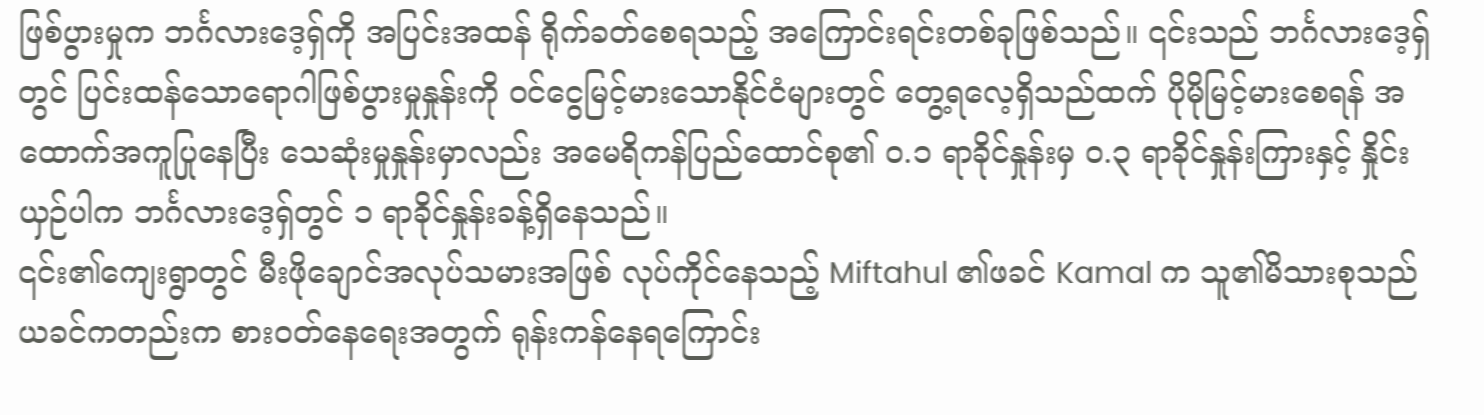ဖြစ်ပွားမှုက ဘင်္ဂလားဒေ့ရှ်ကို အပြင်းအထန် ရိုက်ခတ်စေရသည့် အကြောင်းရင်းတစ်ခုဖြစ်သည်။ ၎င်းသည် ဘင်္ဂလားဒေ့ရှ်တွင် ပြင်းထန်သောရောဂါဖြစ်ပွားမှုနှုန်းကို ဝင်ငွေမြင့်မားသောနိုင်ငံများတွင် တွေ့ရလေ့ရှိသည်ထက် ပိုမိုမြင့်မားစေရန် အထောက်အကူပြုနေပြီး သေဆုံးမှုနှုန်းမှာလည်း အမေရိကန်ပြည်ထောင်စု၏ ၀.၁ ရာခိုင်နှုန်းမှ ၀.၃ ရာခိုင်နှုန်းကြားနှင့် နှိုင်းယှဉ်ပါက ဘင်္ဂလားဒေ့ရှ်တွင် ၁ ရာခိုင်နှုန်းခန့်ရှိနေသည်။
၎င်း၏ကျေးရွာတွင် မီးဖိုချောင်အလုပ်သမားအဖြစ် လုပ်ကိုင်နေသည့် Miftahul ၏ဖခင် Kamal က သူ၏မိသားစုသည် ယခင်ကတည်းက စားဝတ်နေရေးအတွက် ရုန်းကန်နေရကြောင်း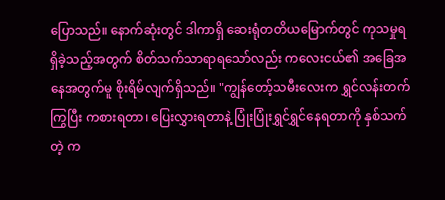ပြောသည်။ နောက်ဆုံးတွင် ဒါကာရှိ ဆေးရုံတတိယမြောက်တွင် ကုသမှုရရှိခဲ့သည့်အတွက် စိတ်သက်သာရာရသော်လည်း ကလေးငယ်၏ အခြေအနေအတွက်မူ စိုးရိမ်လျက်ရှိသည်။ "ကျွန်တော့်သမီးလေးက ရွှင်လန်းတက်ကြွပြီး ကစားရတာ၊ ပြေးလွှားရတာနဲ့ ပြုံးပြုံးရွှင်ရွှင်နေရတာကို နှစ်သက်တဲ့ က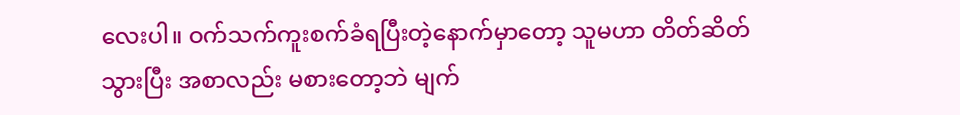လေးပါ။ ဝက်သက်ကူးစက်ခံရပြီးတဲ့နောက်မှာတော့ သူမဟာ တိတ်ဆိတ်သွားပြီး အစာလည်း မစားတော့ဘဲ မျက်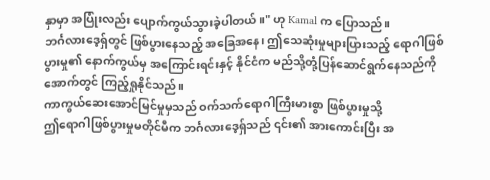နှာမှာ အပြုံးလည်း ပျောက်ကွယ်သွားခဲ့ပါတယ်။" ဟု Kamal က ပြောသည်။
ဘင်္ဂလားဒေ့ရှ်တွင် ဖြစ်ပွားနေသည့် အခြေအနေ၊ ဤသေဆုံးမှုများပြားသည့် ရောဂါဖြစ်ပွားမှု၏ နောက်ကွယ်မှ အကြောင်းရင်းနှင့် နိုင်ငံက မည်သို့တုံ့ပြန်ဆောင်ရွက်နေသည်ကို အောက်တွင် ကြည့်ရှုနိုင်သည်။
ကာကွယ်ဆေးအောင်မြင်မှုမှသည် ဝက်သက်ရောဂါကြီးမားစွာ ဖြစ်ပွားမှုသို့
ဤရောဂါဖြစ်ပွားမှုမတိုင်မီက ဘင်္ဂလားဒေ့ရှ်သည် ၎င်း၏ အားကောင်းပြီး အ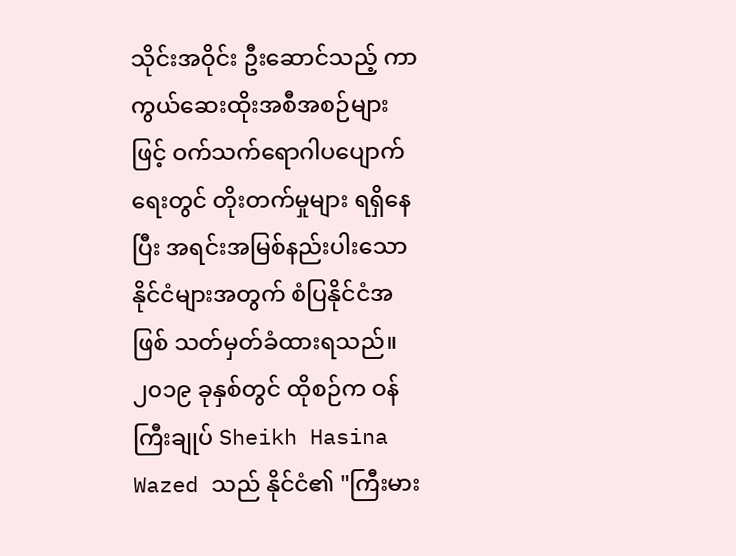သိုင်းအဝိုင်း ဦးဆောင်သည့် ကာကွယ်ဆေးထိုးအစီအစဉ်များဖြင့် ဝက်သက်ရောဂါပပျောက်ရေးတွင် တိုးတက်မှုများ ရရှိနေပြီး အရင်းအမြစ်နည်းပါးသော နိုင်ငံများအတွက် စံပြနိုင်ငံအဖြစ် သတ်မှတ်ခံထားရသည်။
၂၀၁၉ ခုနှစ်တွင် ထိုစဉ်က ဝန်ကြီးချုပ် Sheikh Hasina Wazed သည် နိုင်ငံ၏ "ကြီးမား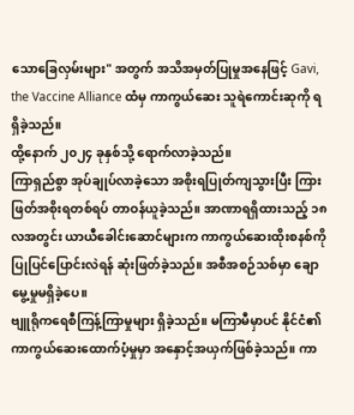သောခြေလှမ်းများ" အတွက် အသိအမှတ်ပြုမှုအနေဖြင့် Gavi, the Vaccine Alliance ထံမှ ကာကွယ်ဆေး သူရဲကောင်းဆုကို ရရှိခဲ့သည်။
ထို့နောက် ၂၀၂၄ ခုနှစ်သို့ ရောက်လာခဲ့သည်။
ကြာရှည်စွာ အုပ်ချုပ်လာခဲ့သော အစိုးရပြုတ်ကျသွားပြီး ကြားဖြတ်အစိုးရတစ်ရပ် တာဝန်ယူခဲ့သည်။ အာဏာရရှိထားသည့် ၁၈ လအတွင်း ယာယီခေါင်းဆောင်များက ကာကွယ်ဆေးထိုးစနစ်ကို ပြုပြင်ပြောင်းလဲရန် ဆုံးဖြတ်ခဲ့သည်။ အစီအစဉ်သစ်မှာ ချောမွေ့မှုမရှိခဲ့ပေ။
ဗျူရိုကရေစီကြန့်ကြာမှုများ ရှိခဲ့သည်။ မကြာမီမှာပင် နိုင်ငံ၏ ကာကွယ်ဆေးထောက်ပံ့မှုမှာ အနှောင့်အယှက်ဖြစ်ခဲ့သည်။ ကာ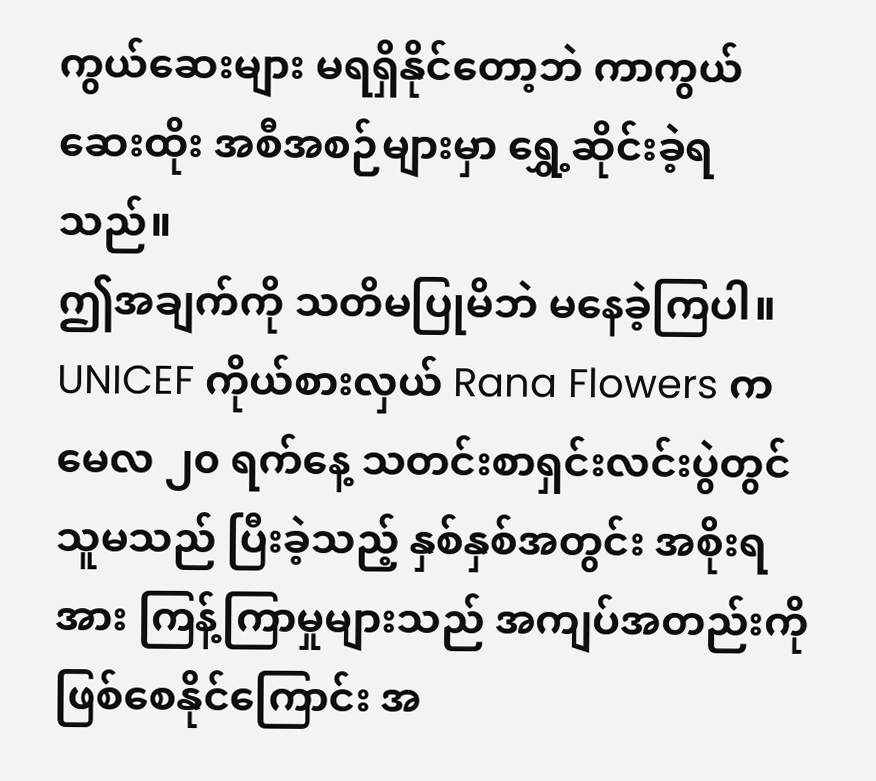ကွယ်ဆေးများ မရရှိနိုင်တော့ဘဲ ကာကွယ်ဆေးထိုး အစီအစဉ်များမှာ ရွှေ့ဆိုင်းခဲ့ရသည်။
ဤအချက်ကို သတိမပြုမိဘဲ မနေခဲ့ကြပါ။ UNICEF ကိုယ်စားလှယ် Rana Flowers က မေလ ၂၀ ရက်နေ့ သတင်းစာရှင်းလင်းပွဲတွင် သူမသည် ပြီးခဲ့သည့် နှစ်နှစ်အတွင်း အစိုးရအား ကြန့်ကြာမှုများသည် အကျပ်အတည်းကို ဖြစ်စေနိုင်ကြောင်း အ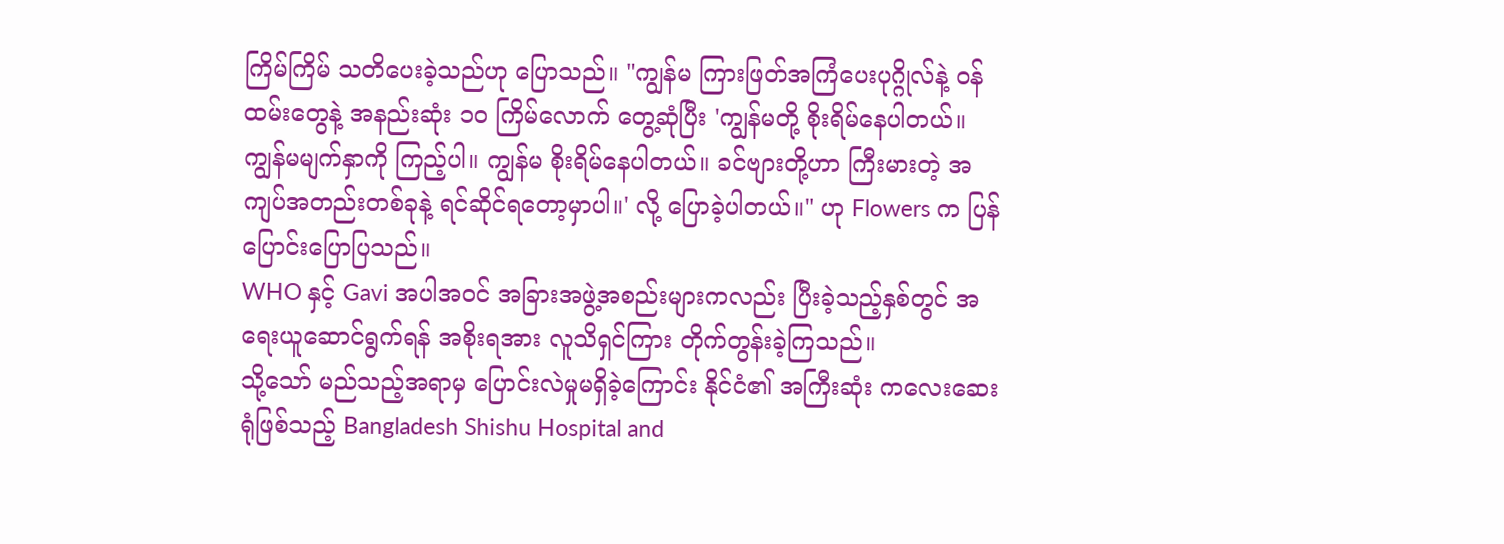ကြိမ်ကြိမ် သတိပေးခဲ့သည်ဟု ပြောသည်။ "ကျွန်မ ကြားဖြတ်အကြံပေးပုဂ္ဂိုလ်နဲ့ ဝန်ထမ်းတွေနဲ့ အနည်းဆုံး ၁၀ ကြိမ်လောက် တွေ့ဆုံပြီး 'ကျွန်မတို့ စိုးရိမ်နေပါတယ်။ ကျွန်မမျက်နှာကို ကြည့်ပါ။ ကျွန်မ စိုးရိမ်နေပါတယ်။ ခင်ဗျားတို့ဟာ ကြီးမားတဲ့ အကျပ်အတည်းတစ်ခုနဲ့ ရင်ဆိုင်ရတော့မှာပါ။' လို့ ပြောခဲ့ပါတယ်။" ဟု Flowers က ပြန်ပြောင်းပြောပြသည်။
WHO နှင့် Gavi အပါအဝင် အခြားအဖွဲ့အစည်းများကလည်း ပြီးခဲ့သည့်နှစ်တွင် အရေးယူဆောင်ရွက်ရန် အစိုးရအား လူသိရှင်ကြား တိုက်တွန်းခဲ့ကြသည်။
သို့သော် မည်သည့်အရာမှ ပြောင်းလဲမှုမရှိခဲ့ကြောင်း နိုင်ငံ၏ အကြီးဆုံး ကလေးဆေးရုံဖြစ်သည့် Bangladesh Shishu Hospital and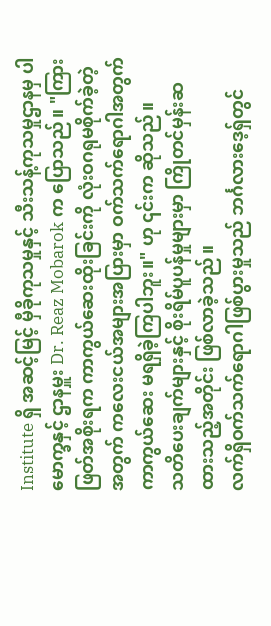Institute ရှိ အဆင့်မြင့် မှီခိုကုသမှုနှင့် သီးသန့်ကုသမှုဌာနမှ ပါမောက္ခနှင့် ဌာနမှူး Dr. Reaz Mobarok က ပြောသည်။ "ကြားဖြတ်အစိုးရက ကာကွယ်ဆေးထိုးခြင်းကို လုံးဝဂရုမစိုက်ခဲ့တဲ့အတွက် ကလေးငယ်အများအပြားမှာ ဝက်သက်ရောဂါအတွက် ကာကွယ်ဆေး မရရှိခဲ့ကြပါဘူး။" ဟု ၎င်းက ဆိုသည်။
သတိပေးချက်များနှင့် စိုးရိမ်ပူပန်မှုများမှာ ကြိုတင်မှန်းဆထားသည့်အတိုင်း ဖြစ်လာခဲ့သည်။
လက်ရှိဝက်သက်ရောဂါဖြစ်ပွားမှုသည် ဘင်္ဂလားဒေ့ရှ်တွင်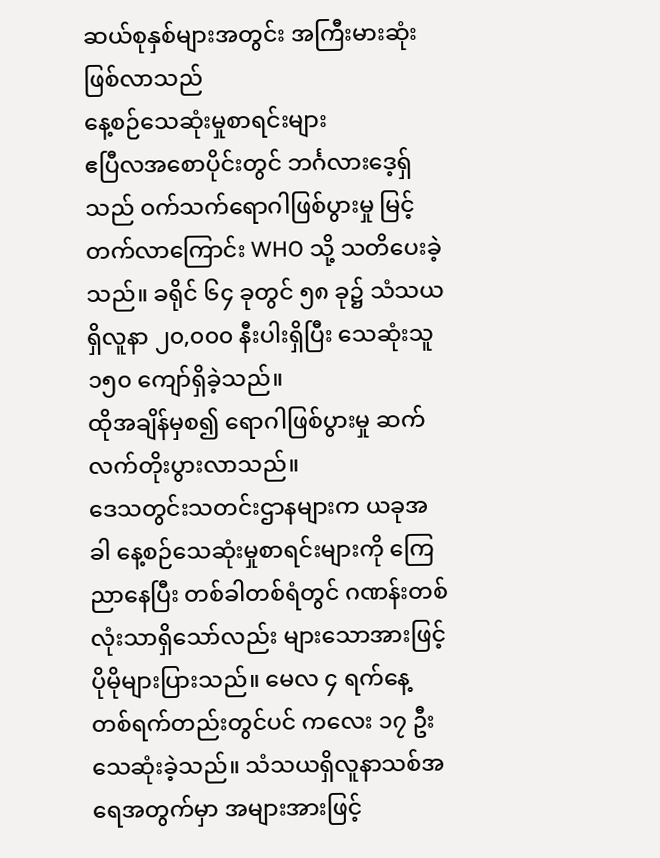ဆယ်စုနှစ်များအတွင်း အကြီးမားဆုံးဖြစ်လာသည်
နေ့စဉ်သေဆုံးမှုစာရင်းများ
ဧပြီလအစောပိုင်းတွင် ဘင်္ဂလားဒေ့ရှ်သည် ဝက်သက်ရောဂါဖြစ်ပွားမှု မြင့်တက်လာကြောင်း WHO သို့ သတိပေးခဲ့သည်။ ခရိုင် ၆၄ ခုတွင် ၅၈ ခု၌ သံသယရှိလူနာ ၂၀,၀၀၀ နီးပါးရှိပြီး သေဆုံးသူ ၁၅၀ ကျော်ရှိခဲ့သည်။
ထိုအချိန်မှစ၍ ရောဂါဖြစ်ပွားမှု ဆက်လက်တိုးပွားလာသည်။
ဒေသတွင်းသတင်းဌာနများက ယခုအခါ နေ့စဉ်သေဆုံးမှုစာရင်းများကို ကြေညာနေပြီး တစ်ခါတစ်ရံတွင် ဂဏန်းတစ်လုံးသာရှိသော်လည်း များသောအားဖြင့် ပိုမိုများပြားသည်။ မေလ ၄ ရက်နေ့ တစ်ရက်တည်းတွင်ပင် ကလေး ၁၇ ဦး သေဆုံးခဲ့သည်။ သံသယရှိလူနာသစ်အရေအတွက်မှာ အများအားဖြင့်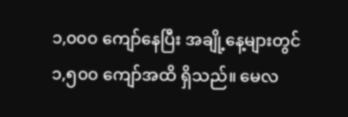၁,၀၀၀ ကျော်နေပြီး အချို့နေ့များတွင် ၁,၅၀၀ ကျော်အထိ ရှိသည်။ မေလ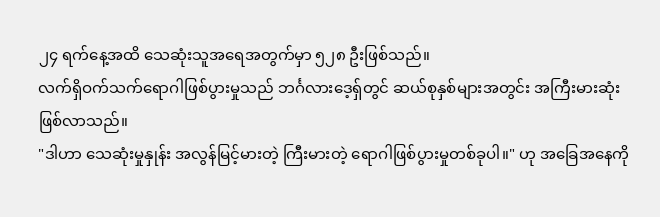၂၄ ရက်နေ့အထိ သေဆုံးသူအရေအတွက်မှာ ၅၂၈ ဦးဖြစ်သည်။
လက်ရှိဝက်သက်ရောဂါဖြစ်ပွားမှုသည် ဘင်္ဂလားဒေ့ရှ်တွင် ဆယ်စုနှစ်များအတွင်း အကြီးမားဆုံးဖြစ်လာသည်။
"ဒါဟာ သေဆုံးမှုနှုန်း အလွန်မြင့်မားတဲ့ ကြီးမားတဲ့ ရောဂါဖြစ်ပွားမှုတစ်ခုပါ။" ဟု အခြေအနေကို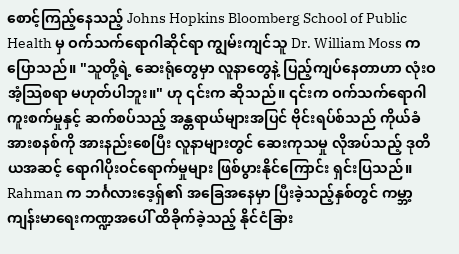စောင့်ကြည့်နေသည့် Johns Hopkins Bloomberg School of Public Health မှ ဝက်သက်ရောဂါဆိုင်ရာ ကျွမ်းကျင်သူ Dr. William Moss က ပြောသည်။ "သူတို့ရဲ့ ဆေးရုံတွေမှာ လူနာတွေနဲ့ ပြည့်ကျပ်နေတာဟာ လုံးဝအံ့သြစရာ မဟုတ်ပါဘူး။" ဟု ၎င်းက ဆိုသည်။ ၎င်းက ဝက်သက်ရောဂါကူးစက်မှုနှင့် ဆက်စပ်သည့် အန္တရာယ်များအပြင် ဗိုင်းရပ်စ်သည် ကိုယ်ခံအားစနစ်ကို အားနည်းစေပြီး လူနာများတွင် ဆေးကုသမှု လိုအပ်သည့် ဒုတိယအဆင့် ရောဂါပိုးဝင်ရောက်မှုများ ဖြစ်ပွားနိုင်ကြောင်း ရှင်းပြသည်။
Rahman က ဘင်္ဂလားဒေ့ရှ်၏ အခြေအနေမှာ ပြီးခဲ့သည့်နှစ်တွင် ကမ္ဘာ့ကျန်းမာရေးကဏ္ဍအပေါ် ထိခိုက်ခဲ့သည့် နိုင်ငံခြား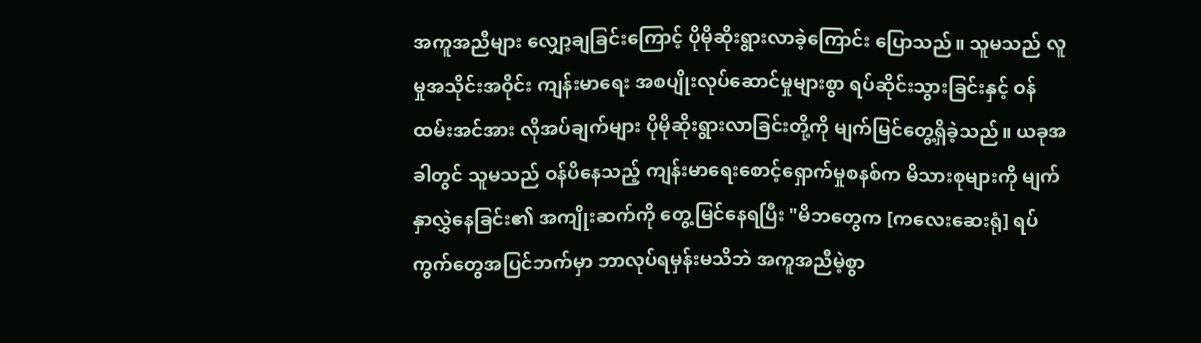အကူအညီများ လျှော့ချခြင်းကြောင့် ပိုမိုဆိုးရွားလာခဲ့ကြောင်း ပြောသည်။ သူမသည် လူမှုအသိုင်းအဝိုင်း ကျန်းမာရေး အစပျိုးလုပ်ဆောင်မှုများစွာ ရပ်ဆိုင်းသွားခြင်းနှင့် ဝန်ထမ်းအင်အား လိုအပ်ချက်များ ပိုမိုဆိုးရွားလာခြင်းတို့ကို မျက်မြင်တွေ့ရှိခဲ့သည်။ ယခုအခါတွင် သူမသည် ဝန်ပိနေသည့် ကျန်းမာရေးစောင့်ရှောက်မှုစနစ်က မိသားစုများကို မျက်နှာလွှဲနေခြင်း၏ အကျိုးဆက်ကို တွေ့မြင်နေရပြီး "မိဘတွေက [ကလေးဆေးရုံ] ရပ်ကွက်တွေအပြင်ဘက်မှာ ဘာလုပ်ရမှန်းမသိဘဲ အကူအညီမဲ့စွာ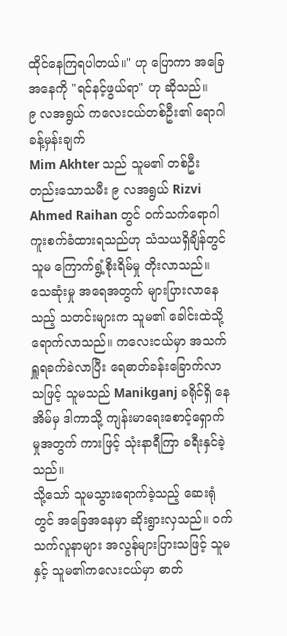ထိုင်နေကြရပါတယ်။" ဟု ပြောကာ အခြေအနေကို "ရင်နင့်ဖွယ်ရာ" ဟု ဆိုသည်။
၉ လအရွယ် ကလေးငယ်တစ်ဦး၏ ရောဂါခန့်မှန်းချက်
Mim Akhter သည် သူမ၏ တစ်ဦးတည်းသောသမီး ၉ လအရွယ် Rizvi Ahmed Raihan တွင် ဝက်သက်ရောဂါ ကူးစက်ခံထားရသည်ဟု သံသယရှိချိန်တွင် သူမ ကြောက်ရွံ့စိုးရိမ်မှု တိုးလာသည်။ သေဆုံးမှု အရေအတွက် များပြားလာနေသည့် သတင်းများက သူမ၏ ခေါင်းထဲသို့ ရောက်လာသည်။ ကလေးငယ်မှာ အသက်ရှူရခက်ခဲလာပြီး ရေဓာတ်ခန်းခြောက်လာသဖြင့် သူမသည် Manikganj ခရိုင်ရှိ နေအိမ်မှ ဒါကာသို့ ကျန်းမာရေးစောင့်ရှောက်မှုအတွက် ကားဖြင့် သုံးနာရီကြာ ခရီးနှင်ခဲ့သည်။
သို့သော် သူမသွားရောက်ခဲ့သည့် ဆေးရုံတွင် အခြေအနေမှာ ဆိုးရွားလှသည်။ ဝက်သက်လူနာများ အလွန်များပြားသဖြင့် သူမနှင့် သူမ၏ကလေးငယ်မှာ ဓာတ်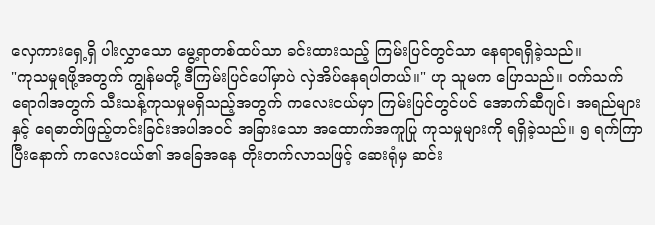လှေကားရှေ့ရှိ ပါးလွှာသော မွေ့ရာတစ်ထပ်သာ ခင်းထားသည့် ကြမ်းပြင်တွင်သာ နေရာရရှိခဲ့သည်။
"ကုသမှုရဖို့အတွက် ကျွန်မတို့ ဒီကြမ်းပြင်ပေါ်မှာပဲ လှဲအိပ်နေရပါတယ်။" ဟု သူမက ပြောသည်။ ဝက်သက်ရောဂါအတွက် သီးသန့်ကုသမှုမရှိသည့်အတွက် ကလေးငယ်မှာ ကြမ်းပြင်တွင်ပင် အောက်ဆီဂျင်၊ အရည်များနှင့် ရေဓာတ်ဖြည့်တင်းခြင်းအပါအဝင် အခြားသော အထောက်အကူပြု ကုသမှုများကို ရရှိခဲ့သည်။ ၅ ရက်ကြာပြီးနောက် ကလေးငယ်၏ အခြေအနေ တိုးတက်လာသဖြင့် ဆေးရုံမှ ဆင်း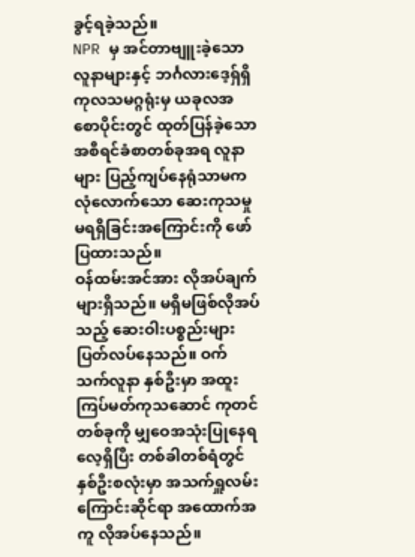ခွင့်ရခဲ့သည်။
NPR မှ အင်တာဗျူးခဲ့သော လူနာများနှင့် ဘင်္ဂလားဒေ့ရှ်ရှိ ကုလသမဂ္ဂရုံးမှ ယခုလအစောပိုင်းတွင် ထုတ်ပြန်ခဲ့သော အစီရင်ခံစာတစ်ခုအရ လူနာများ ပြည့်ကျပ်နေရုံသာမက လုံလောက်သော ဆေးကုသမှု မရရှိခြင်းအကြောင်းကို ဖော်ပြထားသည်။
ဝန်ထမ်းအင်အား လိုအပ်ချက်များရှိသည်။ မရှိမဖြစ်လိုအပ်သည့် ဆေးဝါးပစ္စည်းများ ပြတ်လပ်နေသည်။ ဝက်သက်လူနာ နှစ်ဦးမှာ အထူးကြပ်မတ်ကုသဆောင် ကုတင်တစ်ခုကို မျှဝေအသုံးပြုနေရလေ့ရှိပြီး တစ်ခါတစ်ရံတွင် နှစ်ဦးစလုံးမှာ အသက်ရှူလမ်းကြောင်းဆိုင်ရာ အထောက်အကူ လိုအပ်နေသည်။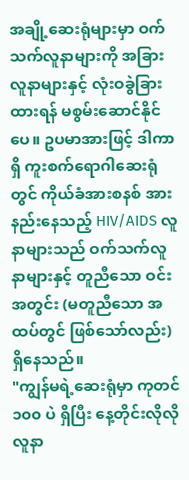အချို့ဆေးရုံများမှာ ဝက်သက်လူနာများကို အခြားလူနာများနှင့် လုံးဝခွဲခြားထားရန် မစွမ်းဆောင်နိုင်ပေ။ ဥပမာအားဖြင့် ဒါကာရှိ ကူးစက်ရောဂါဆေးရုံတွင် ကိုယ်ခံအားစနစ် အားနည်းနေသည့် HIV/AIDS လူနာများသည် ဝက်သက်လူနာများနှင့် တူညီသော ဝင်းအတွင်း (မတူညီသော အထပ်တွင် ဖြစ်သော်လည်း) ရှိနေသည်။
"ကျွန်မရဲ့ဆေးရုံမှာ ကုတင် ၁၀၀ ပဲ ရှိပြီး နေ့တိုင်းလိုလို လူနာ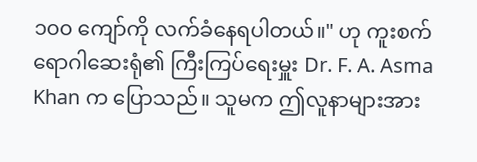၁၀၀ ကျော်ကို လက်ခံနေရပါတယ်။" ဟု ကူးစက်ရောဂါဆေးရုံ၏ ကြီးကြပ်ရေးမှူး Dr. F. A. Asma Khan က ပြောသည်။ သူမက ဤလူနာများအား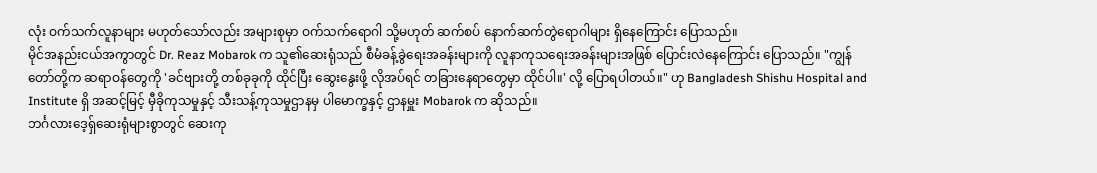လုံး ဝက်သက်လူနာများ မဟုတ်သော်လည်း အများစုမှာ ဝက်သက်ရောဂါ သို့မဟုတ် ဆက်စပ် နောက်ဆက်တွဲရောဂါများ ရှိနေကြောင်း ပြောသည်။
မိုင်အနည်းငယ်အကွာတွင် Dr. Reaz Mobarok က သူ၏ဆေးရုံသည် စီမံခန့်ခွဲရေးအခန်းများကို လူနာကုသရေးအခန်းများအဖြစ် ပြောင်းလဲနေကြောင်း ပြောသည်။ "ကျွန်တော်တို့က ဆရာဝန်တွေကို 'ခင်ဗျားတို့ တစ်ခုခုကို ထိုင်ပြီး ဆွေးနွေးဖို့ လိုအပ်ရင် တခြားနေရာတွေမှာ ထိုင်ပါ။' လို့ ပြောရပါတယ်။" ဟု Bangladesh Shishu Hospital and Institute ရှိ အဆင့်မြင့် မှီခိုကုသမှုနှင့် သီးသန့်ကုသမှုဌာနမှ ပါမောက္ခနှင့် ဌာနမှူး Mobarok က ဆိုသည်။
ဘင်္ဂလားဒေ့ရှ်ဆေးရုံများစွာတွင် ဆေးကု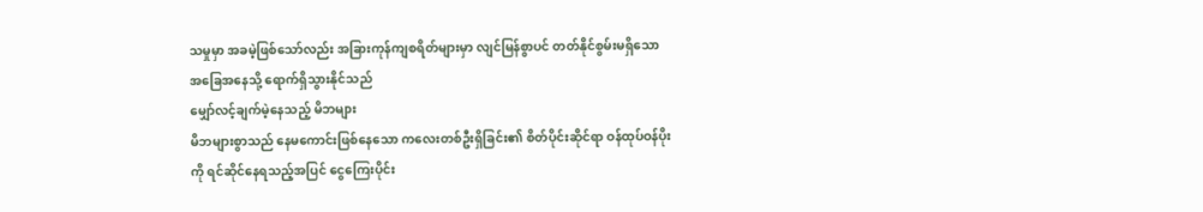သမှုမှာ အခမဲ့ဖြစ်သော်လည်း အခြားကုန်ကျစရိတ်များမှာ လျင်မြန်စွာပင် တတ်နိုင်စွမ်းမရှိသော အခြေအနေသို့ ရောက်ရှိသွားနိုင်သည်
မျှော်လင့်ချက်မဲ့နေသည့် မိဘများ
မိဘများစွာသည် နေမကောင်းဖြစ်နေသော ကလေးတစ်ဦးရှိခြင်း၏ စိတ်ပိုင်းဆိုင်ရာ ဝန်ထုပ်ဝန်ပိုးကို ရင်ဆိုင်နေရသည့်အပြင် ငွေကြေးပိုင်း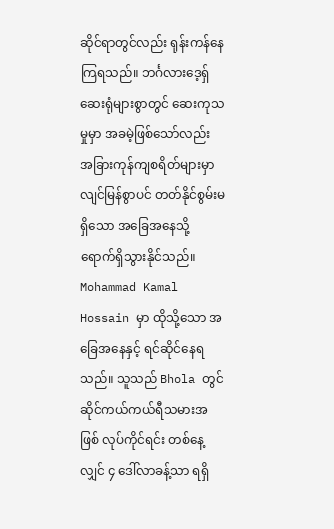ဆိုင်ရာတွင်လည်း ရုန်းကန်နေကြရသည်။ ဘင်္ဂလားဒေ့ရှ်ဆေးရုံများစွာတွင် ဆေးကုသမှုမှာ အခမဲ့ဖြစ်သော်လည်း အခြားကုန်ကျစရိတ်များမှာ လျင်မြန်စွာပင် တတ်နိုင်စွမ်းမရှိသော အခြေအနေသို့ ရောက်ရှိသွားနိုင်သည်။
Mohammad Kamal Hossain မှာ ထိုသို့သော အခြေအနေနှင့် ရင်ဆိုင်နေရသည်။ သူသည် Bhola တွင် ဆိုင်ကယ်ကယ်ရီသမားအဖြစ် လုပ်ကိုင်ရင်း တစ်နေ့လျှင် ၄ ဒေါ်လာခန့်သာ ရရှိ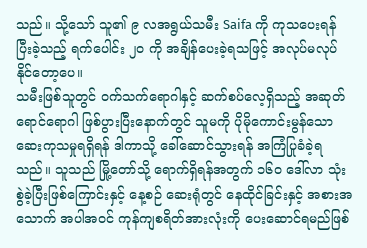သည်။ သို့သော် သူ၏ ၉ လအရွယ်သမီး Saifa ကို ကုသပေးရန် ပြီးခဲ့သည့် ရက်ပေါင်း ၂၀ ကို အချိန်ပေးခဲ့ရသဖြင့် အလုပ်မလုပ်နိုင်တော့ပေ။
သမီးဖြစ်သူတွင် ဝက်သက်ရောဂါနှင့် ဆက်စပ်လေ့ရှိသည့် အဆုတ်ရောင်ရောဂါ ဖြစ်ပွားပြီးနောက်တွင် သူမကို ပိုမိုကောင်းမွန်သော ဆေးကုသမှုရရှိရန် ဒါကာသို့ ခေါ်ဆောင်သွားရန် အကြံပြုခံခဲ့ရသည်။ သူသည် မြို့တော်သို့ ရောက်ရှိရန်အတွက် ၁၆၀ ဒေါ်လာ သုံးစွဲခဲ့ပြီးဖြစ်ကြောင်းနှင့် နေ့စဉ် ဆေးရုံတွင် နေထိုင်ခြင်းနှင့် အစားအသောက် အပါအဝင် ကုန်ကျစရိတ်အားလုံးကို ပေးဆောင်ရမည်ဖြစ်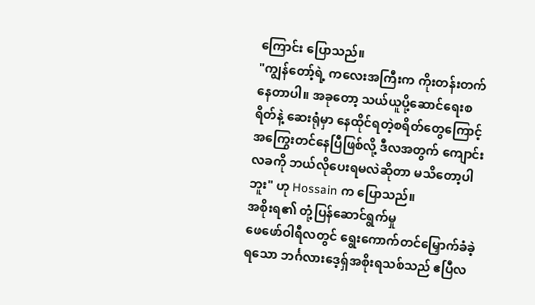ကြောင်း ပြောသည်။
"ကျွန်တော့်ရဲ့ ကလေးအကြီးက ကိုးတန်းတက်နေတာပါ။ အခုတော့ သယ်ယူပို့ဆောင်ရေးစရိတ်နဲ့ ဆေးရုံမှာ နေထိုင်ရတဲ့စရိတ်တွေကြောင့် အကြွေးတင်နေပြီဖြစ်လို့ ဒီလအတွက် ကျောင်းလခကို ဘယ်လိုပေးရမလဲဆိုတာ မသိတော့ပါဘူး" ဟု Hossain က ပြောသည်။
အစိုးရ၏ တုံ့ပြန်ဆောင်ရွက်မှု
ဖေဖော်ဝါရီလတွင် ရွေးကောက်တင်မြှောက်ခံခဲ့ရသော ဘင်္ဂလားဒေ့ရှ်အစိုးရသစ်သည် ဧပြီလ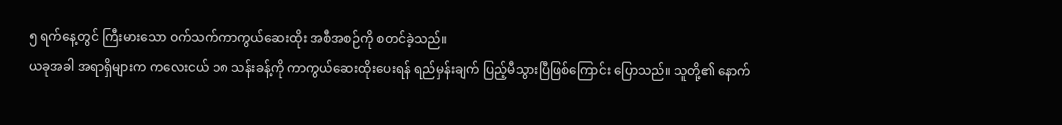၅ ရက်နေ့တွင် ကြီးမားသော ဝက်သက်ကာကွယ်ဆေးထိုး အစီအစဉ်ကို စတင်ခဲ့သည်။
ယခုအခါ အရာရှိများက ကလေးငယ် ၁၈ သန်းခန့်ကို ကာကွယ်ဆေးထိုးပေးရန် ရည်မှန်းချက် ပြည့်မီသွားပြီဖြစ်ကြောင်း ပြောသည်။ သူတို့၏ နောက်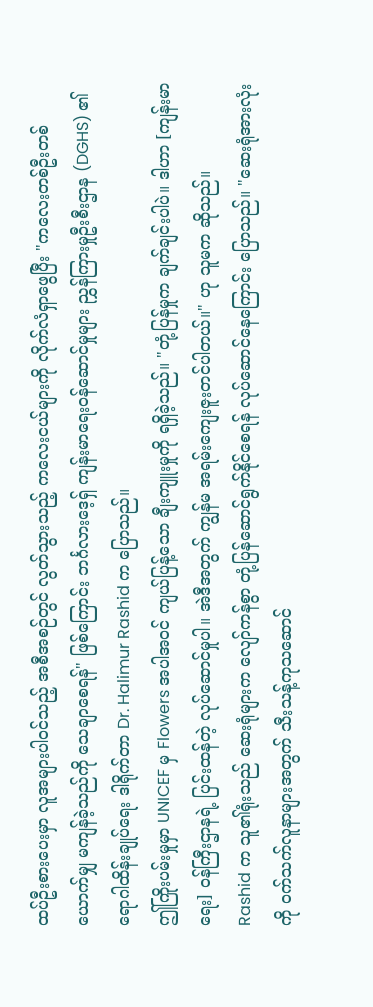ထပ်ဦးစားပေးမှာ လူအများပါဝင်သည့် အစီအစဉ်တွင် လွတ်သွားသည့် ကလေးငယ်များကို လိုက်လံရှာဖွေပြီး "ကလေးတစ်ဦးတစ်ယောက်မျှ မကျန်ခဲ့သည်ကို သေချာစေရန်" ဖြစ်ကြောင်း ဘင်္ဂလားဒေ့ရှ် ကျန်းမာရေးဝန်ဆောင်မှုများ ညွှန်ကြားမှုဦးစီးဌာန (DGHS) ၏ ရောဂါထိန်းချုပ်ရေး ဒါရိုက်တာ Dr. Halimur Rashid က ပြောသည်။
ဤကြိုးပမ်းမှုမှာ UNICEF မှ Flowers အပါအဝင် ကျယ်ပြန့်သော ချီးကျူးမှုကို ရရှိခဲ့သည်။ "တုံ့ပြန်မှုက ချက်ချင်းပါပဲ။ ဒါဟာ [ကျန်းမာရေး] ဝန်ကြီးဌာနရဲ့ ပြင်းထန်တဲ့ လုပ်ဆောင်မှုပါ။ အဲဒီအတွက် ကျွန်မ အရမ်းကျေးဇူးတင်ပါတယ်။" ဟု သူမက ဆိုသည်။
Rashid က သူ၏ရုံးသည် ဆေးရုံများက လျော်ကန်စွာ တုံ့ပြန်ဆောင်ရွက်နိုင်စေရန် လုပ်ဆောင်နေကြောင်း ပြောသည်။ "ဆေးရုံအားလုံးကို ဝက်သက်လူနာများအတွက် သီးသန့်ကုသဆောင်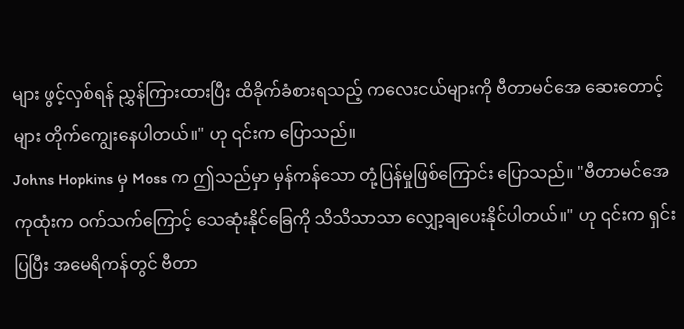များ ဖွင့်လှစ်ရန် ညွှန်ကြားထားပြီး ထိခိုက်ခံစားရသည့် ကလေးငယ်များကို ဗီတာမင်အေ ဆေးတောင့်များ တိုက်ကျွေးနေပါတယ်။" ဟု ၎င်းက ပြောသည်။
Johns Hopkins မှ Moss က ဤသည်မှာ မှန်ကန်သော တုံ့ပြန်မှုဖြစ်ကြောင်း ပြောသည်။ "ဗီတာမင်အေ ကုထုံးက ဝက်သက်ကြောင့် သေဆုံးနိုင်ခြေကို သိသိသာသာ လျှော့ချပေးနိုင်ပါတယ်။" ဟု ၎င်းက ရှင်းပြပြီး အမေရိကန်တွင် ဗီတာ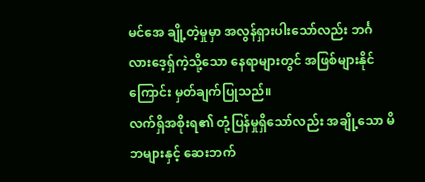မင်အေ ချို့တဲ့မှုမှာ အလွန်ရှားပါးသော်လည်း ဘင်္ဂလားဒေ့ရှ်ကဲ့သို့သော နေရာများတွင် အဖြစ်များနိုင်ကြောင်း မှတ်ချက်ပြုသည်။
လက်ရှိအစိုးရ၏ တုံ့ပြန်မှုရှိသော်လည်း အချို့သော မိဘများနှင့် ဆေးဘက်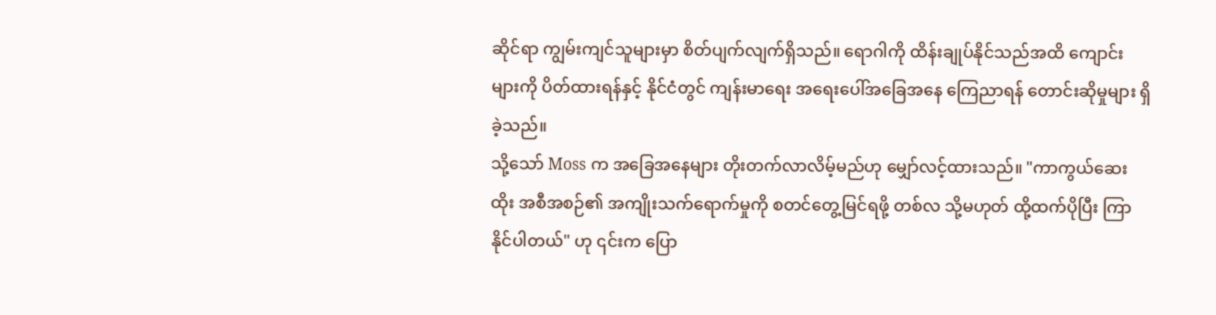ဆိုင်ရာ ကျွမ်းကျင်သူများမှာ စိတ်ပျက်လျက်ရှိသည်။ ရောဂါကို ထိန်းချုပ်နိုင်သည်အထိ ကျောင်းများကို ပိတ်ထားရန်နှင့် နိုင်ငံတွင် ကျန်းမာရေး အရေးပေါ်အခြေအနေ ကြေညာရန် တောင်းဆိုမှုများ ရှိခဲ့သည်။
သို့သော် Moss က အခြေအနေများ တိုးတက်လာလိမ့်မည်ဟု မျှော်လင့်ထားသည်။ "ကာကွယ်ဆေးထိုး အစီအစဉ်၏ အကျိုးသက်ရောက်မှုကို စတင်တွေ့မြင်ရဖို့ တစ်လ သို့မဟုတ် ထို့ထက်ပိုပြီး ကြာနိုင်ပါတယ်" ဟု ၎င်းက ပြော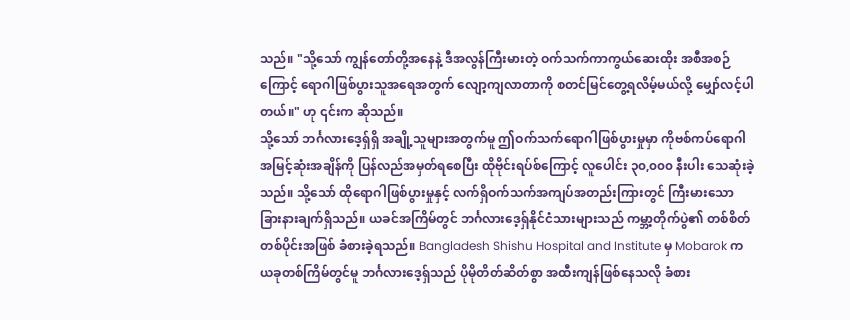သည်။ "သို့သော် ကျွန်တော်တို့အနေနဲ့ ဒီအလွန်ကြီးမားတဲ့ ဝက်သက်ကာကွယ်ဆေးထိုး အစီအစဉ်ကြောင့် ရောဂါဖြစ်ပွားသူအရေအတွက် လျော့ကျလာတာကို စတင်မြင်တွေ့ရလိမ့်မယ်လို့ မျှော်လင့်ပါတယ်။" ဟု ၎င်းက ဆိုသည်။
သို့သော် ဘင်္ဂလားဒေ့ရှ်ရှိ အချို့သူများအတွက်မူ ဤဝက်သက်ရောဂါဖြစ်ပွားမှုမှာ ကိုဗစ်ကပ်ရောဂါ အမြင့်ဆုံးအချိန်ကို ပြန်လည်အမှတ်ရစေပြီး ထိုဗိုင်းရပ်စ်ကြောင့် လူပေါင်း ၃၀,၀၀၀ နီးပါး သေဆုံးခဲ့သည်။ သို့သော် ထိုရောဂါဖြစ်ပွားမှုနှင့် လက်ရှိဝက်သက်အကျပ်အတည်းကြားတွင် ကြီးမားသော ခြားနားချက်ရှိသည်။ ယခင်အကြိမ်တွင် ဘင်္ဂလားဒေ့ရှ်နိုင်ငံသားများသည် ကမ္ဘာ့တိုက်ပွဲ၏ တစ်စိတ်တစ်ပိုင်းအဖြစ် ခံစားခဲ့ရသည်။ Bangladesh Shishu Hospital and Institute မှ Mobarok က ယခုတစ်ကြိမ်တွင်မူ ဘင်္ဂလားဒေ့ရှ်သည် ပိုမိုတိတ်ဆိတ်စွာ အထီးကျန်ဖြစ်နေသလို ခံစား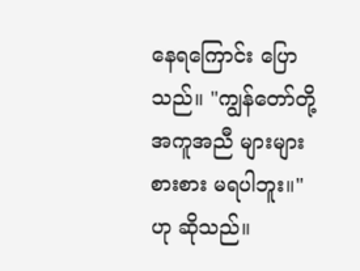နေရကြောင်း ပြောသည်။ "ကျွန်တော်တို့ အကူအညီ များများစားစား မရပါဘူး။" ဟု ဆိုသည်။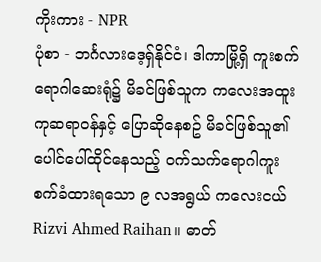ကိုးကား - NPR
ပုံစာ - ဘင်္ဂလားဒေ့ရှ်နိုင်ငံ၊ ဒါကာမြို့ရှိ ကူးစက်ရောဂါဆေးရုံ၌ မိခင်ဖြစ်သူက ကလေးအထူးကုဆရာဝန်နှင့် ပြောဆိုနေစဥ် မိခင်ဖြစ်သူ၏ ပေါင်ပေါ်ထိုင်နေသည့် ဝက်သက်ရောဂါကူးစက်ခံထားရသော ၉ လအရွယ် ကလေးငယ် Rizvi Ahmed Raihan။ ဓာတ်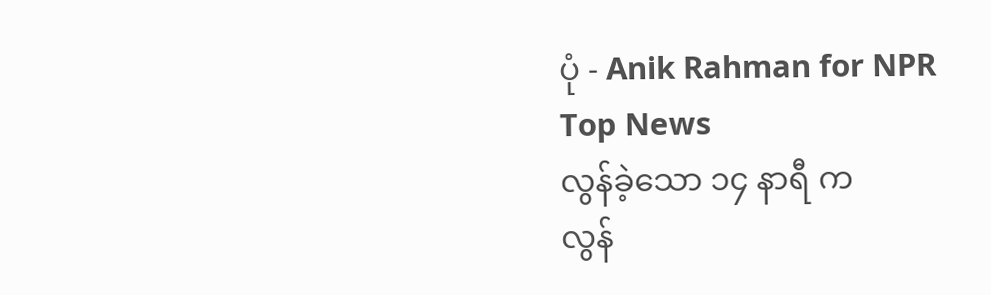ပုံ - Anik Rahman for NPR
Top News
လွန်ခဲ့သော ၁၄ နာရီ က
လွန်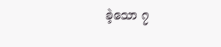ခဲ့သော ၇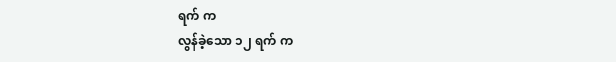ရက် က
လွန်ခဲ့သော ၁၂ ရက် က